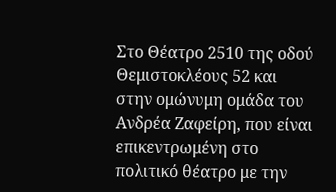Στο Θέατρο 2510 της οδού Θεμιστοκλέους 52 και στην ομώνυμη ομάδα του Ανδρέα Ζαφείρη, που είναι επικεντρωμένη στο πολιτικό θέατρο με την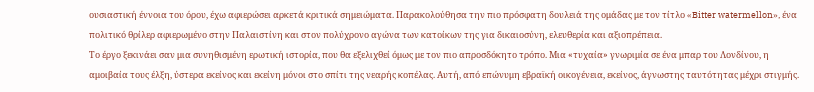ουσιαστική έννοια του όρου, έχω αφιερώσει αρκετά κριτικά σημειώματα. Παρακολούθησα την πιο πρόσφατη δουλειά της ομάδας με τον τίτλο «Bitter watermellon», ένα πολιτικό θρίλερ αφιερωμένο στην Παλαιστίνη και στον πολύχρονο αγώνα των κατοίκων της για δικαιοσύνη, ελευθερία και αξιοπρέπεια.
Το έργο ξεκινάει σαν μια συνηθισμένη ερωτική ιστορία, που θα εξελιχθεί όμως με τον πιο απροσδόκητο τρόπο. Μια «τυχαία» γνωριμία σε ένα μπαρ του Λονδίνου, η αμοιβαία τους έλξη, ύστερα εκείνος και εκείνη μόνοι στο σπίτι της νεαρής κοπέλας. Αυτή, από επώνυμη εβραϊκή οικογένεια, εκείνος, άγνωστης ταυτότητας μέχρι στιγμής.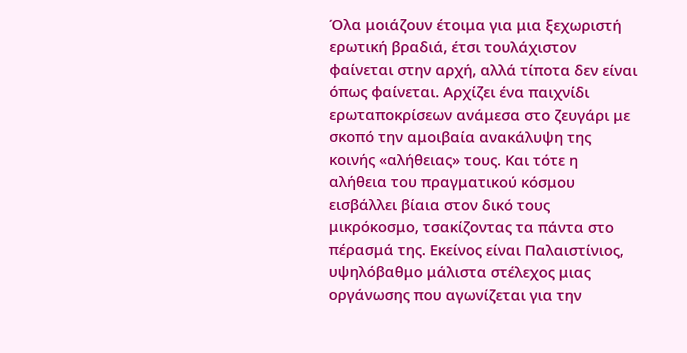Όλα μοιάζουν έτοιμα για μια ξεχωριστή ερωτική βραδιά, έτσι τουλάχιστον φαίνεται στην αρχή, αλλά τίποτα δεν είναι όπως φαίνεται. Αρχίζει ένα παιχνίδι ερωταποκρίσεων ανάμεσα στο ζευγάρι με σκοπό την αμοιβαία ανακάλυψη της κοινής «αλήθειας» τους. Και τότε η αλήθεια του πραγματικού κόσμου εισβάλλει βίαια στον δικό τους μικρόκοσμο, τσακίζοντας τα πάντα στο πέρασμά της. Εκείνος είναι Παλαιστίνιος, υψηλόβαθμο μάλιστα στέλεχος μιας οργάνωσης που αγωνίζεται για την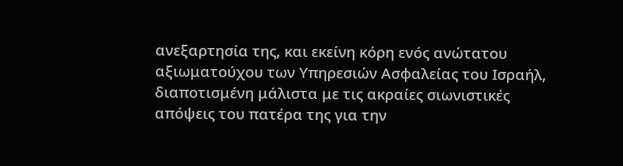ανεξαρτησία της, και εκείνη κόρη ενός ανώτατου αξιωματούχου των Υπηρεσιών Ασφαλείας του Ισραήλ, διαποτισμένη μάλιστα με τις ακραίες σιωνιστικές απόψεις του πατέρα της για την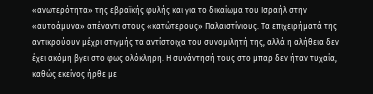«ανωτερότητα» της εβραϊκής φυλής και για το δικαίωμα του Ισραήλ στην «αυτοάμυνα» απέναντι στους «κατώτερους» Παλαιστίνιους. Τα επιχειρήματά της αντικρούουν μέχρι στιγμής τα αντίστοιχα του συνομιλητή της, αλλά η αλήθεια δεν έχει ακόμη βγει στο φως ολόκληρη. Η συνάντησή τους στο μπαρ δεν ήταν τυχαία, καθώς εκείνος ήρθε με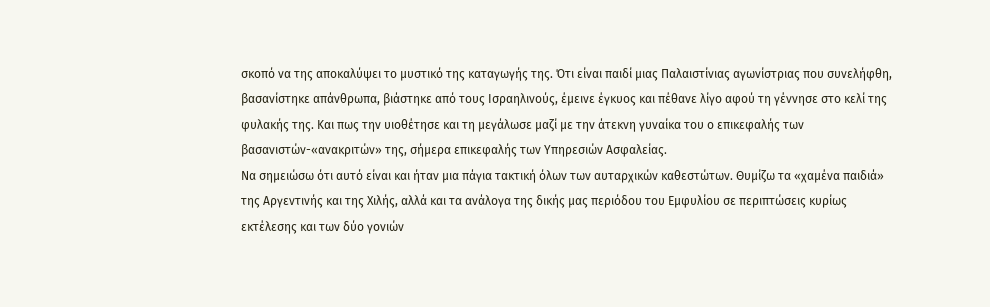σκοπό να της αποκαλύψει το μυστικό της καταγωγής της. Ότι είναι παιδί μιας Παλαιστίνιας αγωνίστριας που συνελήφθη, βασανίστηκε απάνθρωπα, βιάστηκε από τους Ισραηλινούς, έμεινε έγκυος και πέθανε λίγο αφού τη γέννησε στο κελί της φυλακής της. Και πως την υιοθέτησε και τη μεγάλωσε μαζί με την άτεκνη γυναίκα του ο επικεφαλής των βασανιστών-«ανακριτών» της, σήμερα επικεφαλής των Υπηρεσιών Ασφαλείας.
Να σημειώσω ότι αυτό είναι και ήταν μια πάγια τακτική όλων των αυταρχικών καθεστώτων. Θυμίζω τα «χαμένα παιδιά» της Αργεντινής και της Χιλής, αλλά και τα ανάλογα της δικής μας περιόδου του Εμφυλίου σε περιπτώσεις κυρίως εκτέλεσης και των δύο γονιών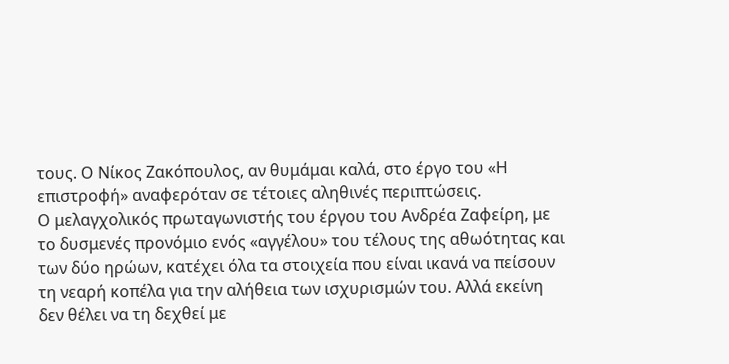τους. Ο Νίκος Ζακόπουλος, αν θυμάμαι καλά, στο έργο του «Η επιστροφή» αναφερόταν σε τέτοιες αληθινές περιπτώσεις.
Ο μελαγχολικός πρωταγωνιστής του έργου του Ανδρέα Ζαφείρη, με το δυσμενές προνόμιο ενός «αγγέλου» του τέλους της αθωότητας και των δύο ηρώων, κατέχει όλα τα στοιχεία που είναι ικανά να πείσουν τη νεαρή κοπέλα για την αλήθεια των ισχυρισμών του. Αλλά εκείνη δεν θέλει να τη δεχθεί με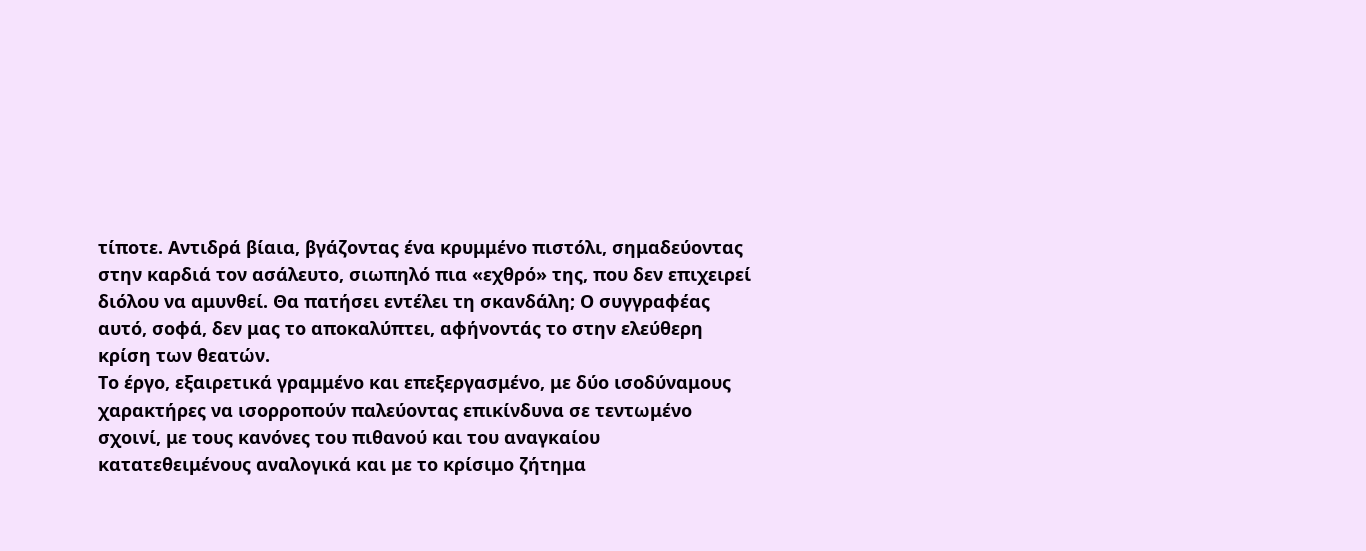τίποτε. Αντιδρά βίαια, βγάζοντας ένα κρυμμένο πιστόλι, σημαδεύοντας στην καρδιά τον ασάλευτο, σιωπηλό πια «εχθρό» της, που δεν επιχειρεί διόλου να αμυνθεί. Θα πατήσει εντέλει τη σκανδάλη; Ο συγγραφέας αυτό, σοφά, δεν μας το αποκαλύπτει, αφήνοντάς το στην ελεύθερη κρίση των θεατών.
Το έργο, εξαιρετικά γραμμένο και επεξεργασμένο, με δύο ισοδύναμους χαρακτήρες να ισορροπούν παλεύοντας επικίνδυνα σε τεντωμένο σχοινί, με τους κανόνες του πιθανού και του αναγκαίου κατατεθειμένους αναλογικά και με το κρίσιμο ζήτημα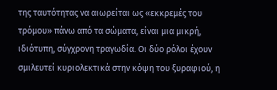της ταυτότητας να αιωρείται ως «εκκρεμές του τρόμου» πάνω από τα σώματα, είναι μια μικρή, ιδιότυπη, σύγχρονη τραγωδία. Οι δύο ρόλοι έχουν σμιλευτεί κυριολεκτικά στην κόψη του ξυραφιού, η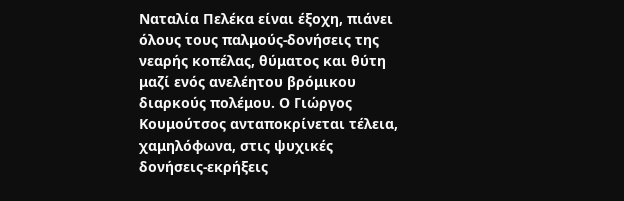Ναταλία Πελέκα είναι έξοχη, πιάνει όλους τους παλμούς-δονήσεις της νεαρής κοπέλας, θύματος και θύτη μαζί ενός ανελέητου βρόμικου διαρκούς πολέμου. Ο Γιώργος Κουμούτσος ανταποκρίνεται τέλεια, χαμηλόφωνα, στις ψυχικές δονήσεις-εκρήξεις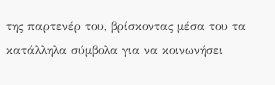της παρτενέρ του, βρίσκοντας μέσα του τα κατάλληλα σύμβολα για να κοινωνήσει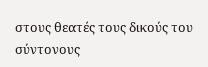στους θεατές τους δικούς του σύντονους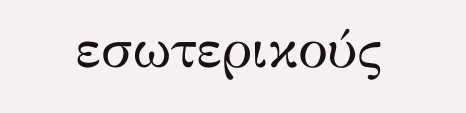εσωτερικούς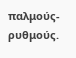παλμούς-ρυθμούς.